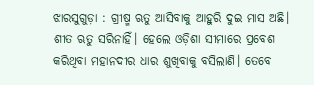ଝାରସୁଗୁଡ଼ା : ଗ୍ରୀଷ୍ମ ଋତୁ ଆସିବାକୁ ଆହୁରି ଦୁଇ ମାସ ଅଛି। ଶୀତ ଋତୁ ସରିନାହିଁ। ହେଲେ ଓଡ଼ିଶା ସୀମାରେ ପ୍ରବେଶ କରିଥିବା ମହାନଦୀର ଧାର ଶୁଖିବାକୁ ବସିଲାଣି। ତେବେ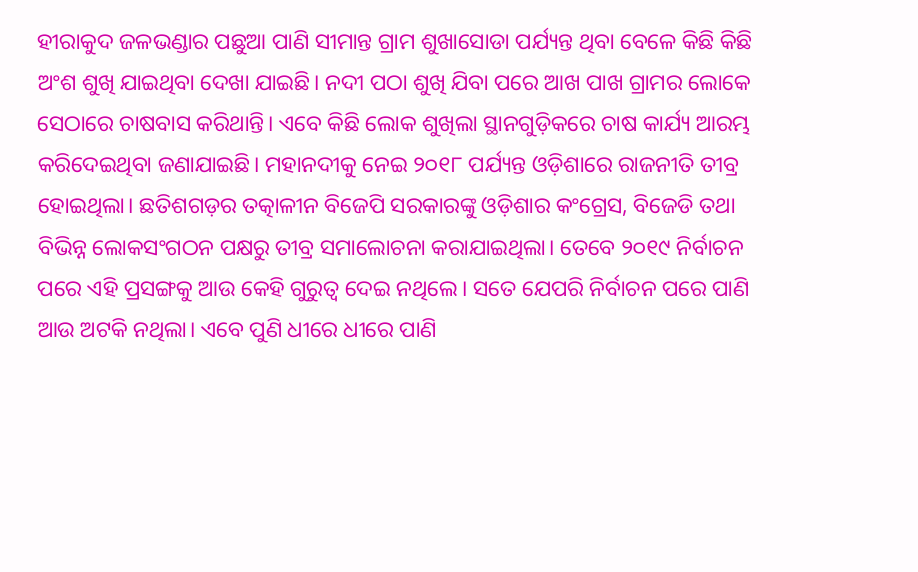ହୀରାକୁଦ ଜଳଭଣ୍ଡାର ପଛୁଆ ପାଣି ସୀମାନ୍ତ ଗ୍ରାମ ଶୁଖାସୋଡା ପର୍ଯ୍ୟନ୍ତ ଥିବା ବେଳେ କିଛି କିଛି ଅଂଶ ଶୁଖି ଯାଇଥିବା ଦେଖା ଯାଇଛି। ନଦୀ ପଠା ଶୁଖି ଯିବା ପରେ ଆଖ ପାଖ ଗ୍ରାମର ଲୋକେ ସେଠାରେ ଚାଷବାସ କରିଥାନ୍ତି। ଏବେ କିଛି ଲୋକ ଶୁଖିଲା ସ୍ଥାନଗୁଡ଼ିକରେ ଚାଷ କାର୍ଯ୍ୟ ଆରମ୍ଭ କରିଦେଇଥିବା ଜଣାଯାଇଛି। ମହାନଦୀକୁ ନେଇ ୨୦୧୮ ପର୍ଯ୍ୟନ୍ତ ଓଡ଼ିଶାରେ ରାଜନୀତି ତୀବ୍ର ହୋଇଥିଲା। ଛତିଶଗଡ଼ର ତତ୍କାଳୀନ ବିଜେପି ସରକାରଙ୍କୁ ଓଡ଼ିଶାର କଂଗ୍ରେସ, ବିଜେଡି ତଥା ବିଭିନ୍ନ ଲୋକସଂଗଠନ ପକ୍ଷରୁ ତୀବ୍ର ସମାଲୋଚନା କରାଯାଇଥିଲା। ତେବେ ୨୦୧୯ ନିର୍ବାଚନ ପରେ ଏହି ପ୍ରସଙ୍ଗକୁ ଆଉ କେହି ଗୁରୁତ୍ବ ଦେଇ ନଥିଲେ। ସତେ ଯେପରି ନିର୍ବାଚନ ପରେ ପାଣି ଆଉ ଅଟକି ନଥିଲା। ଏବେ ପୁଣି ଧୀରେ ଧୀରେ ପାଣି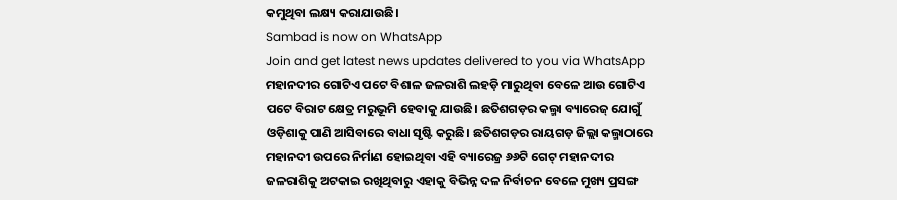କମୁଥିବା ଲକ୍ଷ୍ୟ କରାଯାଉଛି।
Sambad is now on WhatsApp
Join and get latest news updates delivered to you via WhatsApp
ମହାନଦୀର ଗୋଟିଏ ପଟେ ବିଶାଳ ଜଳରାଶି ଲହଡ଼ି ମାରୁଥିବା ବେଳେ ଆଉ ଗୋଟିଏ ପଟେ ବିରାଟ କ୍ଷେତ୍ର ମରୁଭୂମି ହେବାକୁ ଯାଉଛି। ଛତିଶଗଡ଼ର କଲ୍ମା ବ୍ୟାରେଜ୍ ଯୋଗୁଁ ଓଡ଼ିଶାକୁ ପାଣି ଆସିବାରେ ବାଧା ସୃଷ୍ଟି କରୁଛି। ଛତିଶଗଡ଼ର ରାୟଗଡ଼ ଜିଲ୍ଲା କଲ୍ମାଠାରେ ମହାନଦୀ ଉପରେ ନିର୍ମାଣ ହୋଇଥିବା ଏହି ବ୍ୟାରେଜ୍ର ୬୬ଟି ଗେଟ୍ ମହାନଦୀର ଜଳରାଶିକୁ ଅଟକାଇ ରଖିଥିବାରୁ ଏହାକୁ ବିଭିନ୍ନ ଦଳ ନିର୍ବାଚନ ବେଳେ ମୁଖ୍ୟ ପ୍ରସଙ୍ଗ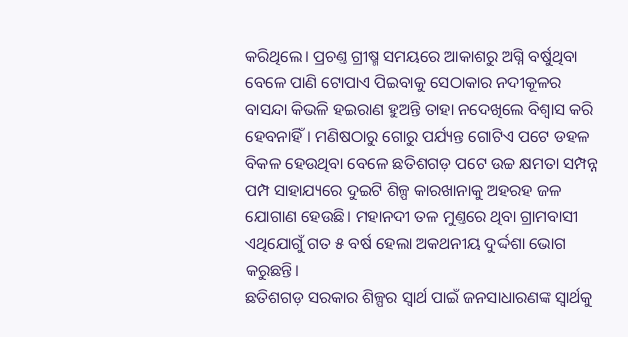କରିଥିଲେ। ପ୍ରଚଣ୍ତ ଗ୍ରୀଷ୍ମ ସମୟରେ ଆକାଶରୁ ଅଗ୍ନି ବର୍ଷୁଥିବା ବେଳେ ପାଣି ଟୋପାଏ ପିଇବାକୁ ସେଠାକାର ନଦୀକୂଳର ବାସନ୍ଦା କିଭଳି ହଇରାଣ ହୁଅନ୍ତି ତାହା ନଦେଖିଲେ ବିଶ୍ବାସ କରି ହେବନାହିଁ। ମଣିଷଠାରୁ ଗୋରୁ ପର୍ଯ୍ୟନ୍ତ ଗୋଟିଏ ପଟେ ଡହଳ ବିକଳ ହେଉଥିବା ବେଳେ ଛତିଶଗଡ଼ ପଟେ ଉଚ୍ଚ କ୍ଷମତା ସମ୍ପନ୍ନ ପମ୍ପ ସାହାଯ୍ୟରେ ଦୁଇଟି ଶିଳ୍ପ କାରଖାନାକୁ ଅହରହ ଜଳ ଯୋଗାଣ ହେଉଛି। ମହାନଦୀ ତଳ ମୁଣ୍ତରେ ଥିବା ଗ୍ରାମବାସୀ ଏଥିଯୋଗୁଁ ଗତ ୫ ବର୍ଷ ହେଲା ଅକଥନୀୟ ଦୁର୍ଦ୍ଦଶା ଭୋଗ କରୁଛନ୍ତି।
ଛତିଶଗଡ଼ ସରକାର ଶିଳ୍ପର ସ୍ବାର୍ଥ ପାଇଁ ଜନସାଧାରଣଙ୍କ ସ୍ବାର୍ଥକୁ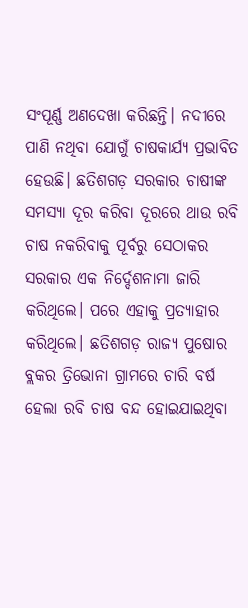ସଂପୂର୍ଣ୍ଣ ଅଣଦେଖା କରିଛନ୍ତି। ନଦୀରେ ପାଣି ନଥିବା ଯୋଗୁଁ ଚାଷକାର୍ଯ୍ୟ ପ୍ରଭାବିତ ହେଉଛି। ଛତିଶଗଡ଼ ସରକାର ଚାଷୀଙ୍କ ସମସ୍ୟା ଦୂର କରିବା ଦୂରରେ ଥାଉ ରବି ଚାଷ ନକରିବାକୁ ପୂର୍ବରୁ ସେଠାକର ସରକାର ଏକ ନିର୍ଦ୍ଦେଶନାମା ଜାରି କରିଥିଲେ। ପରେ ଏହାକୁ ପ୍ରତ୍ୟାହାର କରିଥିଲେ। ଛତିଶଗଡ଼ ରାଜ୍ୟ ପୁଷୋର ବ୍ଲକର ତ୍ରିଭୋନା ଗ୍ରାମରେ ଚାରି ବର୍ଷ ହେଲା ରବି ଚାଷ ବନ୍ଦ ହୋଇଯାଇଥିବା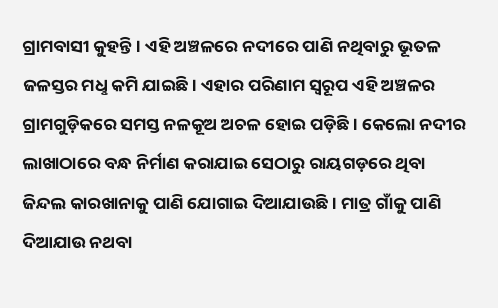ଗ୍ରାମବାସୀ କୁହନ୍ତି। ଏହି ଅଞ୍ଚଳରେ ନଦୀରେ ପାଣି ନଥିବାରୁ ଭୂତଳ ଜଳସ୍ତର ମଧୢ କମି ଯାଇଛି। ଏହାର ପରିଣାମ ସ୍ବରୂପ ଏହି ଅଞ୍ଚଳର ଗ୍ରାମଗୁଡ଼ିକରେ ସମସ୍ତ ନଳକୂଅ ଅଚଳ ହୋଇ ପଡ଼ିଛି। କେଲୋ ନଦୀର ଲାଖାଠାରେ ବନ୍ଧ ନିର୍ମାଣ କରାଯାଇ ସେଠାରୁ ରାୟଗଡ଼ରେ ଥିବା ଜିନ୍ଦଲ କାରଖାନାକୁ ପାଣି ଯୋଗାଇ ଦିଆଯାଉଛି। ମାତ୍ର ଗାଁକୁ ପାଣି ଦିଆଯାଉ ନଥବା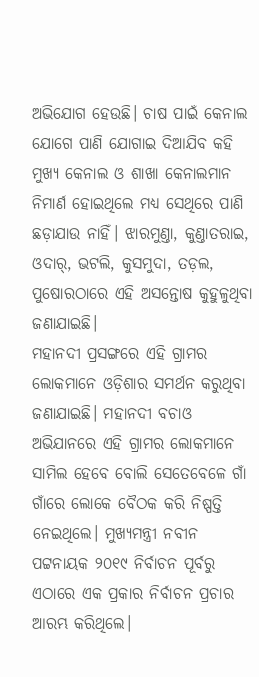ଅଭିଯୋଗ ହେଉଛି। ଚାଷ ପାଇଁ କେନାଲ ଯୋଗେ ପାଣି ଯୋଗାଇ ଦିଆଯିବ କହି ମୁଖ୍ୟ କେନାଲ ଓ ଶାଖା କେନାଲମାନ ନିମାର୍ଣ ହୋଇଥିଲେ ମଧ୍ୟ ସେଥିରେ ପାଣି ଛଡ଼ାଯାଉ ନାହିଁ। ଝାରମୁଣ୍ତା, କୁଣ୍ତାତରାଇ, ଓଦାର୍, ଭଟଲି, କୁସମୁଦା, ତଡ଼ଲ, ପୁଷୋରଠାରେ ଏହି ଅସନ୍ତୋଷ କୁହୁଳୁଥିବା ଜଣାଯାଇଛି।
ମହାନଦୀ ପ୍ରସଙ୍ଗରେ ଏହି ଗ୍ରାମର ଲୋକମାନେ ଓଡ଼ିଶାର ସମର୍ଥନ କରୁଥିବା ଜଣାଯାଇଛି। ମହାନଦୀ ବଚାଓ ଅଭିଯାନରେ ଏହି ଗ୍ରାମର ଲୋକମାନେ ସାମିଲ ହେବେ ବୋଲି ସେତେବେଳେ ଗାଁ ଗାଁରେ ଲୋକେ ବୈଠକ କରି ନିଷ୍ପତ୍ତି ନେଇଥିଲେ। ମୁଖ୍ୟମନ୍ତ୍ରୀ ନବୀନ ପଟ୍ଟନାୟକ ୨୦୧୯ ନିର୍ବାଚନ ପୂର୍ବରୁ ଏଠାରେ ଏକ ପ୍ରକାର ନିର୍ବାଚନ ପ୍ରଚାର ଆରମ୍ଭ କରିଥିଲେ।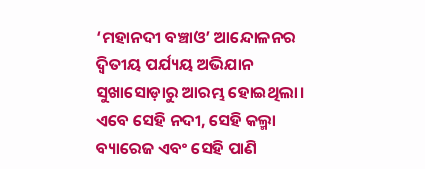‘ମହାନଦୀ ବଞ୍ଚାଓ’ ଆନ୍ଦୋଳନର ଦ୍ବିତୀୟ ପର୍ଯ୍ୟୟ ଅଭିଯାନ ସୁଖାସୋଡ଼ାରୁ ଆରମ୍ଭ ହୋଇଥିଲା। ଏବେ ସେହି ନଦୀ, ସେହି କଲ୍ମା ବ୍ୟାରେଜ ଏବଂ ସେହି ପାଣି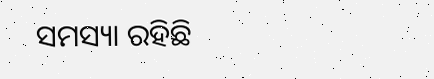ସମସ୍ୟା ରହିଛି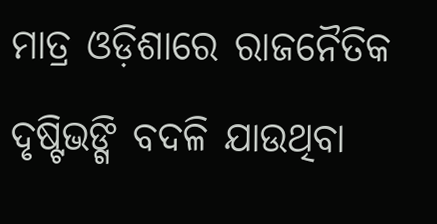ମାତ୍ର ଓଡ଼ିଶାରେ ରାଜନୈତିକ ଦୃଷ୍ଟିଭଙ୍ଗି ବଦଳି ଯାଉଥିବା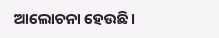ଆଲୋଚନା ହେଉଛି।